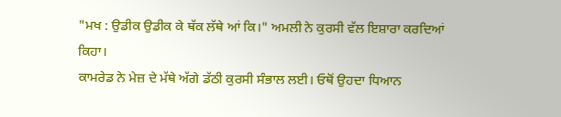"ਮਖ : ਉਡੀਕ ਉਡੀਕ ਕੇ ਥੱਕ ਲੱਥੇ ਆਂ ਕਿ।" ਅਮਲੀ ਨੇ ਕੁਰਸੀ ਵੱਲ ਇਸ਼ਾਰਾ ਕਰਦਿਆਂ ਕਿਹਾ।
ਕਾਮਰੇਡ ਨੇ ਮੇਜ਼ ਦੇ ਮੱਥੇ ਅੱਗੇ ਡੱਠੀ ਕੁਰਸੀ ਸੰਭਾਲ ਲਈ। ਓਥੋਂ ਉਹਦਾ ਧਿਆਨ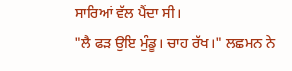ਸਾਰਿਆਂ ਵੱਲ ਪੈਂਦਾ ਸੀ।
"ਲੈ ਫੜ ਉਇ ਮੁੰਡੂ। ਚਾਹ ਰੱਖ।" ਲਛਮਨ ਨੇ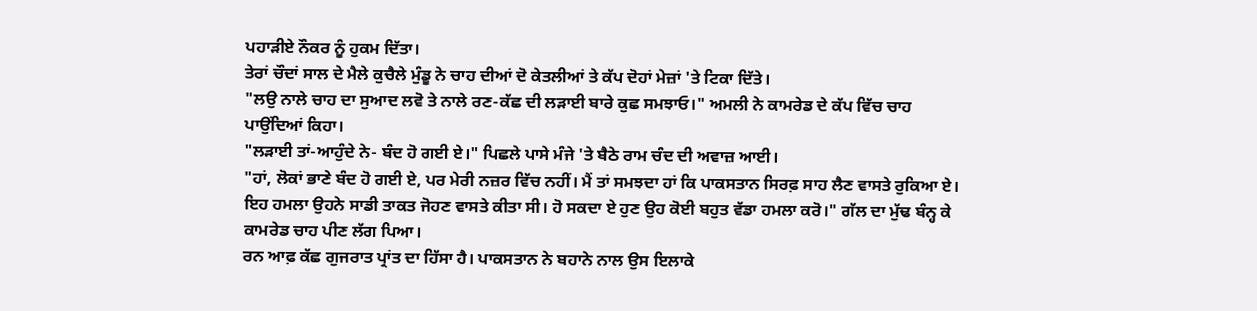ਪਹਾੜੀਏ ਨੌਕਰ ਨੂੰ ਹੁਕਮ ਦਿੱਤਾ।
ਤੇਰਾਂ ਚੌਦਾਂ ਸਾਲ ਦੇ ਮੈਲੇ ਕੁਚੈਲੇ ਮੁੰਡੂ ਨੇ ਚਾਹ ਦੀਆਂ ਦੋ ਕੇਤਲੀਆਂ ਤੇ ਕੱਪ ਦੋਹਾਂ ਮੇਜ਼ਾਂ 'ਤੇ ਟਿਕਾ ਦਿੱਤੇ।
"ਲਉ ਨਾਲੇ ਚਾਹ ਦਾ ਸੁਆਦ ਲਵੋ ਤੇ ਨਾਲੇ ਰਣ-ਕੱਛ ਦੀ ਲੜਾਈ ਬਾਰੇ ਕੁਛ ਸਮਝਾਓ।" ਅਮਲੀ ਨੇ ਕਾਮਰੇਡ ਦੇ ਕੱਪ ਵਿੱਚ ਚਾਹ ਪਾਉਂਦਿਆਂ ਕਿਹਾ।
"ਲੜਾਈ ਤਾਂ-ਆਹੁੰਦੇ ਨੇ- ਬੰਦ ਹੋ ਗਈ ਏ।" ਪਿਛਲੇ ਪਾਸੇ ਮੰਜੇ 'ਤੇ ਬੈਠੇ ਰਾਮ ਚੰਦ ਦੀ ਅਵਾਜ਼ ਆਈ।
"ਹਾਂ, ਲੋਕਾਂ ਭਾਣੇ ਬੰਦ ਹੋ ਗਈ ਏ, ਪਰ ਮੇਰੀ ਨਜ਼ਰ ਵਿੱਚ ਨਹੀਂ। ਮੈਂ ਤਾਂ ਸਮਝਦਾ ਹਾਂ ਕਿ ਪਾਕਸਤਾਨ ਸਿਰਫ਼ ਸਾਹ ਲੈਣ ਵਾਸਤੇ ਰੁਕਿਆ ਏ। ਇਹ ਹਮਲਾ ਉਹਨੇ ਸਾਡੀ ਤਾਕਤ ਜੋਹਣ ਵਾਸਤੇ ਕੀਤਾ ਸੀ। ਹੋ ਸਕਦਾ ਏ ਹੁਣ ਉਹ ਕੋਈ ਬਹੁਤ ਵੱਡਾ ਹਮਲਾ ਕਰੋ।" ਗੱਲ ਦਾ ਮੁੱਢ ਬੰਨ੍ਹ ਕੇ ਕਾਮਰੇਡ ਚਾਹ ਪੀਣ ਲੱਗ ਪਿਆ।
ਰਨ ਆਫ਼ ਕੱਛ ਗੁਜਰਾਤ ਪ੍ਰਾਂਤ ਦਾ ਹਿੱਸਾ ਹੈ। ਪਾਕਸਤਾਨ ਨੇ ਬਹਾਨੇ ਨਾਲ ਉਸ ਇਲਾਕੇ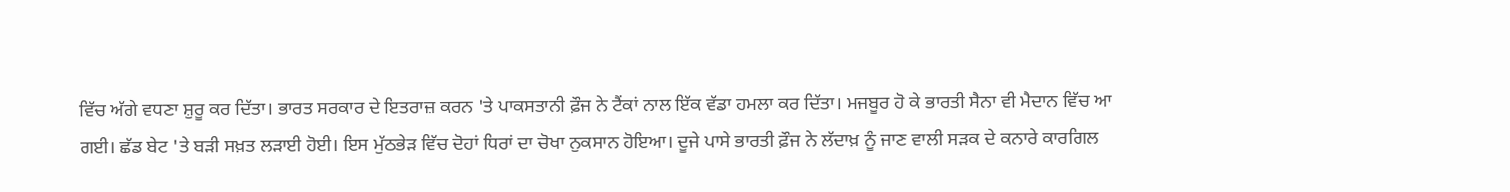ਵਿੱਚ ਅੱਗੇ ਵਧਣਾ ਸ਼ੁਰੂ ਕਰ ਦਿੱਤਾ। ਭਾਰਤ ਸਰਕਾਰ ਦੇ ਇਤਰਾਜ਼ ਕਰਨ 'ਤੇ ਪਾਕਸਤਾਨੀ ਫ਼ੌਜ ਨੇ ਟੈਂਕਾਂ ਨਾਲ ਇੱਕ ਵੱਡਾ ਹਮਲਾ ਕਰ ਦਿੱਤਾ। ਮਜਬੂਰ ਹੋ ਕੇ ਭਾਰਤੀ ਸੈਨਾ ਵੀ ਮੈਦਾਨ ਵਿੱਚ ਆ ਗਈ। ਛੱਡ ਬੇਟ 'ਤੇ ਬੜੀ ਸਖ਼ਤ ਲੜਾਈ ਹੋਈ। ਇਸ ਮੁੱਠਭੇੜ ਵਿੱਚ ਦੋਹਾਂ ਧਿਰਾਂ ਦਾ ਚੋਖਾ ਨੁਕਸਾਨ ਹੋਇਆ। ਦੂਜੇ ਪਾਸੇ ਭਾਰਤੀ ਫ਼ੌਜ ਨੇ ਲੱਦਾਖ਼ ਨੂੰ ਜਾਣ ਵਾਲੀ ਸੜਕ ਦੇ ਕਨਾਰੇ ਕਾਰਗਿਲ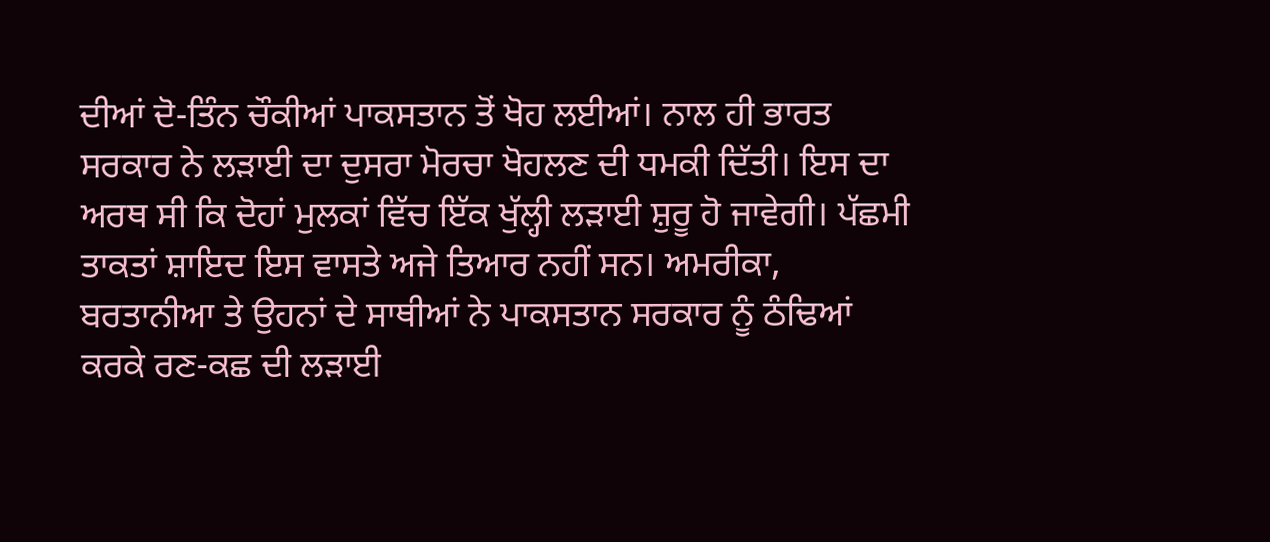ਦੀਆਂ ਦੋ-ਤਿੰਨ ਚੌਕੀਆਂ ਪਾਕਸਤਾਨ ਤੋਂ ਖੋਹ ਲਈਆਂ। ਨਾਲ ਹੀ ਭਾਰਤ ਸਰਕਾਰ ਨੇ ਲੜਾਈ ਦਾ ਦੁਸਰਾ ਮੋਰਚਾ ਖੋਹਲਣ ਦੀ ਧਮਕੀ ਦਿੱਤੀ। ਇਸ ਦਾ ਅਰਥ ਸੀ ਕਿ ਦੋਹਾਂ ਮੁਲਕਾਂ ਵਿੱਚ ਇੱਕ ਖੁੱਲ੍ਹੀ ਲੜਾਈ ਸ਼ੁਰੂ ਹੋ ਜਾਵੇਗੀ। ਪੱਛਮੀ ਤਾਕਤਾਂ ਸ਼ਾਇਦ ਇਸ ਵਾਸਤੇ ਅਜੇ ਤਿਆਰ ਨਹੀਂ ਸਨ। ਅਮਰੀਕਾ, ਬਰਤਾਨੀਆ ਤੇ ਉਹਨਾਂ ਦੇ ਸਾਥੀਆਂ ਨੇ ਪਾਕਸਤਾਨ ਸਰਕਾਰ ਨੂੰ ਠੰਢਿਆਂ ਕਰਕੇ ਰਣ-ਕਛ ਦੀ ਲੜਾਈ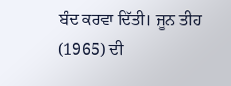ਬੰਦ ਕਰਵਾ ਦਿੱਤੀ। ਜੂਨ ਤੀਹ (1965) ਦੀ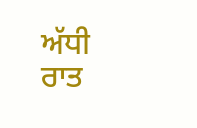ਅੱਧੀ ਰਾਤ